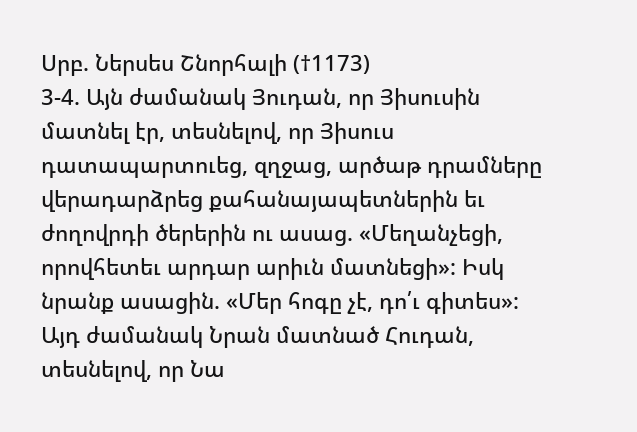Սրբ. Ներսես Շնորհալի (†1173)
3-4. Այն ժամանակ Յուդան, որ Յիսուսին մատնել էր, տեսնելով, որ Յիսուս դատապարտուեց, զղջաց, արծաթ դրամները վերադարձրեց քահանայապետներին եւ ժողովրդի ծերերին ու ասաց. «Մեղանչեցի, որովհետեւ արդար արիւն մատնեցի»: Իսկ նրանք ասացին. «Մեր հոգը չէ, դո՛ւ գիտես»:
Այդ ժամանակ Նրան մատնած Հուդան, տեսնելով, որ Նա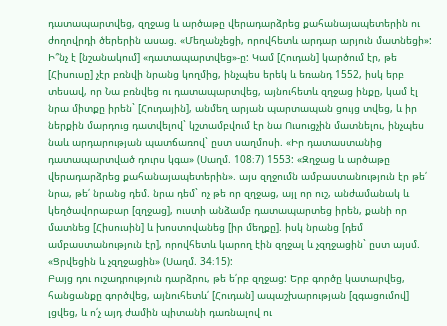դատապարտվեց, զղջաց և արծաթը վերադարձրեց քահանայապետերին ու ժողովրդի ծերերին ասաց. «Մեղանչեցի, որովհետև արդար արյուն մատնեցի»:
Ի՞նչ է [նշանակում] «դատապարտվեց»-ը: Կամ [Հուդան] կարծում էր, թե [Հիսուսը] չէր բռնվի նրանց կողմից, ինչպես երեկ և եռանդ 1552, իսկ երբ տեսավ, որ Նա բռնվեց ու դատապարտվեց, այնուհետև զղջաց ինքը, կամ էլ նրա միտքը իրեն` [Հուդային], անմեղ արյան պարտապան ցույց տվեց, և իր ներքին մարդուց դատվելով` կշտամբվում էր նա Ուսուցչին մատնելու, ինչպես նաև արդարության պատճառով` ըստ սաղմոսի. «Իր դատաստանից դատապարտված դուրս կգա» (Սաղմ. 108։7) 1553: «Զղջաց և արծաթը վերադարձրեց քահանայապետերին». այս զղջումն ամբաստանություն էր թե՛ նրա, թե՛ նրանց դեմ. նրա դեմ` ոչ թե որ զղջաց, այլ որ ուշ, անժամանակ և կեղծավորաբար [զղջաց], ուստի անձամբ դատապարտեց իրեն, քանի որ մատնեց [Հիսուսին] և խոստովանեց [իր մեղքը]. իսկ նրանց [դեմ ամբաստանություն էր], որովհետև կարող էին զղջալ և չզղջացին` ըստ այսմ. «Ցրվեցին և չզղջացին» (Սաղմ. 34։15):
Բայց դու ուշադրություն դարձրու, թե ե՛րբ զղջաց: Երբ գործը կատարվեց, հանցանքը գործվեց, այնուհետև՛ [Հուդան] ապաշխարության [զգացումով] լցվեց, և ո՛չ այդ ժամին պիտանի դառնալով ու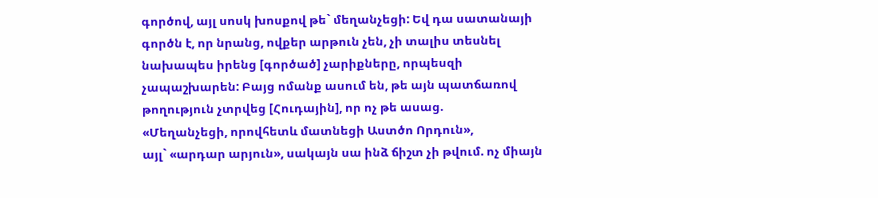գործով, այլ սոսկ խոսքով թե` մեղանչեցի: Եվ դա սատանայի գործն է, որ նրանց, ովքեր արթուն չեն, չի տալիս տեսնել նախապես իրենց [գործած] չարիքները, որպեսզի չապաշխարեն: Բայց ոմանք ասում են, թե այն պատճառով թողություն չտրվեց [Հուդային], որ ոչ թե ասաց.
«Մեղանչեցի, որովհետև մատնեցի Աստծո Որդուն»,
այլ` «արդար արյուն», սակայն սա ինձ ճիշտ չի թվում. ոչ միայն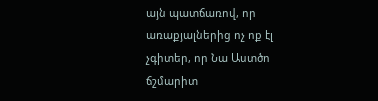այն պատճառով, որ առաքյալներից ոչ ոք էլ չգիտեր, որ Նա Աստծո ճշմարիտ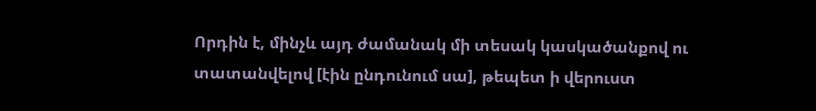Որդին է, մինչև այդ ժամանակ մի տեսակ կասկածանքով ու տատանվելով [էին ընդունում սա], թեպետ ի վերուստ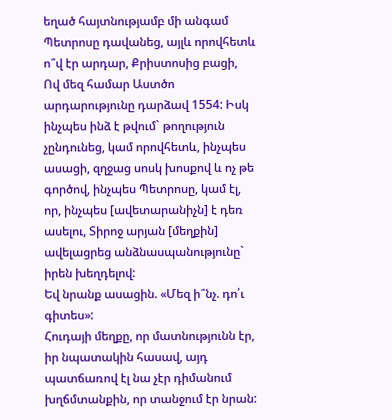եղած հայտնությամբ մի անգամ Պետրոսը դավանեց, այլև որովհետև ո՞վ էր արդար, Քրիստոսից բացի, Ով մեզ համար Աստծո արդարությունը դարձավ 1554: Իսկ ինչպես ինձ է թվում` թողություն չընդունեց, կամ որովհետև, ինչպես ասացի, զղջաց սոսկ խոսքով և ոչ թե գործով, ինչպես Պետրոսը, կամ էլ, որ, ինչպես [ավետարանիչն] է դեռ ասելու, Տիրոջ արյան [մեղքին] ավելացրեց անձնասպանությունը` իրեն խեղդելով:
Եվ նրանք ասացին. «Մեզ ի՞նչ. դո՛ւ գիտես»:
Հուդայի մեղքը, որ մատնությունն էր, իր նպատակին հասավ, այդ պատճառով էլ նա չէր դիմանում խղճմտանքին, որ տանջում էր նրան: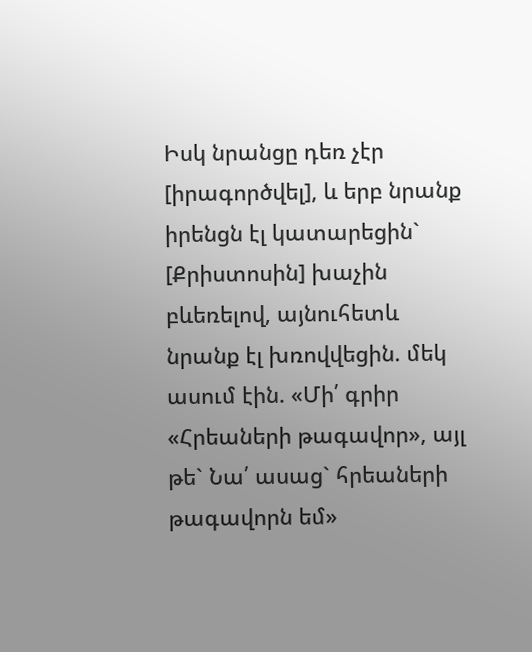Իսկ նրանցը դեռ չէր [իրագործվել], և երբ նրանք իրենցն էլ կատարեցին` [Քրիստոսին] խաչին բևեռելով, այնուհետև նրանք էլ խռովվեցին. մեկ ասում էին. «Մի՛ գրիր «Հրեաների թագավոր», այլ թե` Նա՛ ասաց` հրեաների թագավորն եմ»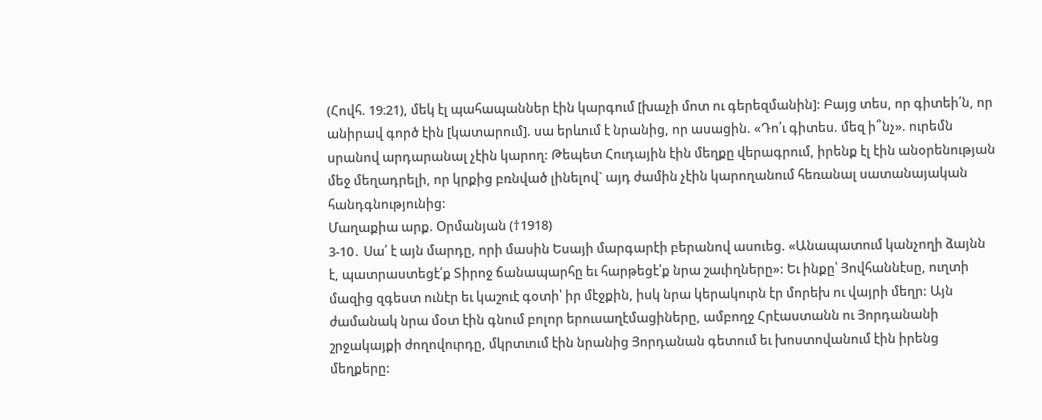(Հովհ. 19։21), մեկ էլ պահապաններ էին կարգում [խաչի մոտ ու գերեզմանին]: Բայց տես, որ գիտեի՛ն, որ անիրավ գործ էին [կատարում]. սա երևում է նրանից, որ ասացին. «Դո՛ւ գիտես. մեզ ի՞նչ». ուրեմն սրանով արդարանալ չէին կարող: Թեպետ Հուդային էին մեղքը վերագրում, իրենք էլ էին անօրենության մեջ մեղադրելի, որ կրքից բռնված լինելով` այդ ժամին չէին կարողանում հեռանալ սատանայական հանդգնությունից:
Մաղաքիա արք. Օրմանյան (†1918)
3-10․ Սա՛ է այն մարդը, որի մասին Եսայի մարգարէի բերանով ասուեց. «Անապատում կանչողի ձայնն է, պատրաստեցէ՛ք Տիրոջ ճանապարհը եւ հարթեցէ՛ք նրա շաւիղները»: Եւ ինքը՝ Յովհաննէսը, ուղտի մազից զգեստ ունէր եւ կաշուէ գօտի՝ իր մէջքին, իսկ նրա կերակուրն էր մորեխ ու վայրի մեղր: Այն ժամանակ նրա մօտ էին գնում բոլոր երուսաղէմացիները, ամբողջ Հրէաստանն ու Յորդանանի շրջակայքի ժողովուրդը, մկրտւում էին նրանից Յորդանան գետում եւ խոստովանում էին իրենց մեղքերը: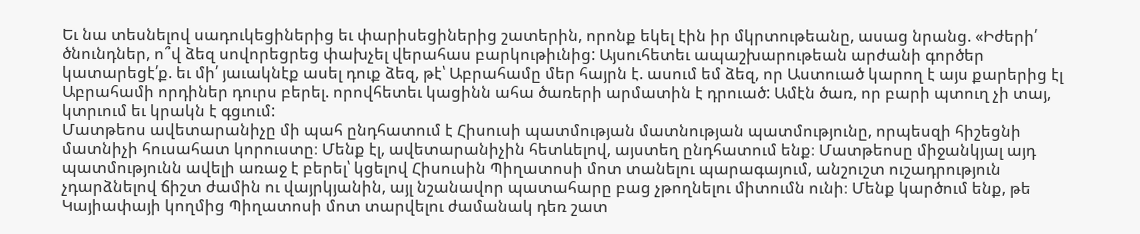Եւ նա տեսնելով սադուկեցիներից եւ փարիսեցիներից շատերին, որոնք եկել էին իր մկրտութեանը, ասաց նրանց. «Իժերի՛ ծնունդներ, ո՞վ ձեզ սովորեցրեց փախչել վերահաս բարկութիւնից: Այսուհետեւ ապաշխարութեան արժանի գործեր կատարեցէ՛ք. եւ մի՛ յաւակնէք ասել դուք ձեզ, թէ՝ Աբրահամը մեր հայրն է. ասում եմ ձեզ, որ Աստուած կարող է այս քարերից էլ Աբրահամի որդիներ դուրս բերել. որովհետեւ կացինն ահա ծառերի արմատին է դրուած: Ամէն ծառ, որ բարի պտուղ չի տայ, կտրւում եւ կրակն է գցւում:
Մատթեոս ավետարանիչը մի պահ ընդհատում է Հիսուսի պատմության մատնության պատմությունը, որպեսզի հիշեցնի մատնիչի հուսահատ կորուստը։ Մենք էլ, ավետարանիչին հետևելով, այստեղ ընդհատում ենք։ Մատթեոսը միջանկյալ այդ պատմությունն ավելի առաջ է բերել՝ կցելով Հիսուսին Պիղատոսի մոտ տանելու պարագայում, անշուշտ ուշադրություն չդարձնելով ճիշտ ժամին ու վայրկյանին, այլ նշանավոր պատահարը բաց չթողնելու միտումն ունի։ Մենք կարծում ենք, թե Կայիափայի կողմից Պիղատոսի մոտ տարվելու ժամանակ դեռ շատ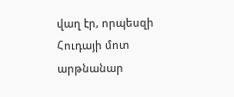վաղ էր, որպեսզի Հուդայի մոտ արթնանար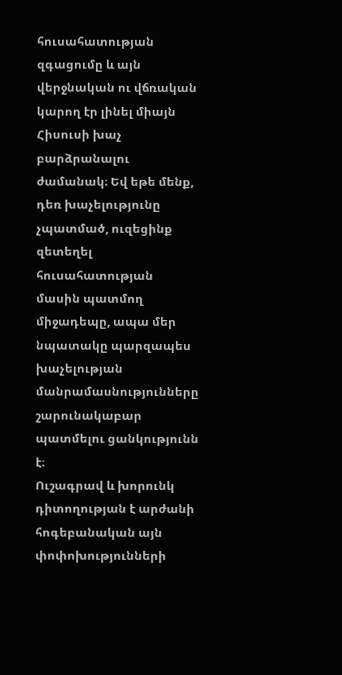հուսահատության զգացումը և այն վերջնական ու վճռական կարող էր լինել միայն Հիսուսի խաչ բարձրանալու ժամանակ։ Եվ եթե մենք, դեռ խաչելությունը չպատմած, ուզեցինք զետեղել հուսահատության մասին պատմող միջադեպը, ապա մեր նպատակը պարզապես խաչելության մանրամասնությունները շարունակաբար պատմելու ցանկությունն է։
Ուշագրավ և խորունկ դիտողության է արժանի հոգեբանական այն փոփոխությունների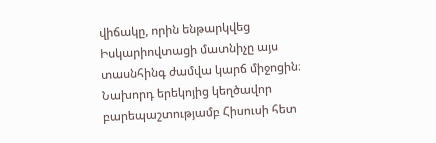վիճակը, որին ենթարկվեց Իսկարիովտացի մատնիչը այս տասնհինգ ժամվա կարճ միջոցին։ Նախորդ երեկոյից կեղծավոր բարեպաշտությամբ Հիսուսի հետ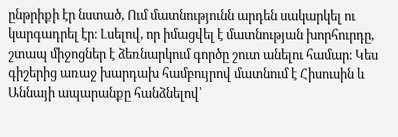ընթրիքի էր նստած, Ում մատնությունն արդեն սակարկել ու կարգադրել էր։ Լսելով, որ իմացվել է մատնության խորհուրդը, շտապ միջոցներ է ձեռնարկում գործը շուտ անելու համար։ Կես գիշերից առաջ խարդախ համբույրով մատնում է Հիսուսին և Աննայի ապարանքը հանձնելով՝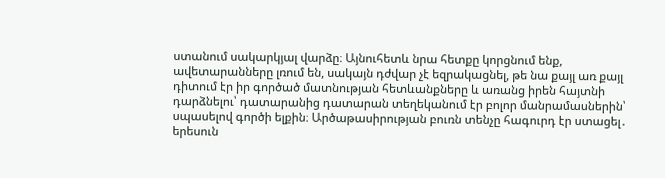ստանում սակարկյալ վարձը։ Այնուհետև նրա հետքը կորցնում ենք, ավետարանները լռում են, սակայն դժվար չէ եզրակացնել, թե նա քայլ առ քայլ դիտում էր իր գործած մատնության հետևանքները և առանց իրեն հայտնի դարձնելու՝ դատարանից դատարան տեղեկանում էր բոլոր մանրամասներին՝ սպասելով գործի ելքին։ Արծաթասիրության բուռն տենչը հագուրդ էր ստացել․ երեսուն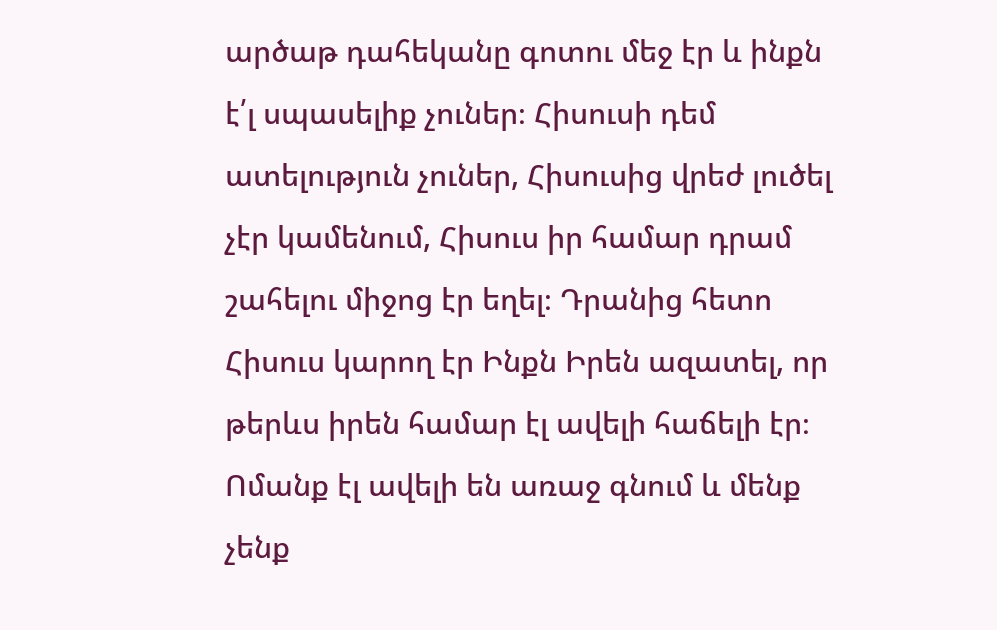արծաթ դահեկանը գոտու մեջ էր և ինքն է՛լ սպասելիք չուներ։ Հիսուսի դեմ ատելություն չուներ, Հիսուսից վրեժ լուծել չէր կամենում, Հիսուս իր համար դրամ շահելու միջոց էր եղել։ Դրանից հետո Հիսուս կարող էր Ինքն Իրեն ազատել, որ թերևս իրեն համար էլ ավելի հաճելի էր։
Ոմանք էլ ավելի են առաջ գնում և մենք չենք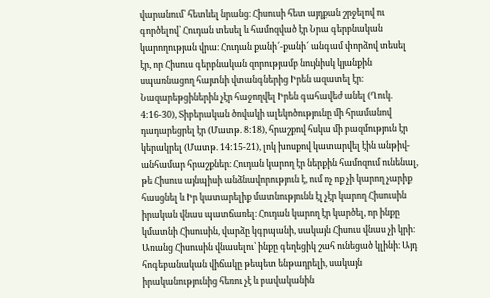վարանում՝ հետևել նրանց։ Հիսուսի հետ այդքան շրջելով ու գործելով՝ Հուդան տեսել և համոզված էր Նրա գերբնական կարողության վրա։ Հուդան քանի՜-քանի՜ անգամ փորձով տեսել էր, որ Հիսուս գերբնական զորությամբ նույնիսկ կյանքին սպառնացող հայտնի վտանգներից Իրեն ազատել էր։ Նազարեթցիներին չէր հաջողվել Իրեն գահավեժ անել (Ղուկ. 4:16-30), Տիբերական ծովակի ալեկոծությունը մի հրամանով դադարեցրել էր (Մատթ. 8:18), հրաշքով հսկա մի բազմություն էր կերակրել (Մատթ. 14:15-21), լոկ խոսքով կատարվել էին անթիվ-անհամար հրաշքներ։ Հուդան կարող էր ներքին համոզում ունենալ, թե Հիսուս այնպիսի անձնավորություն է, ում ոչ ոք չի կարող չարիք հասցնել և Իր կատարելիք մատնությունն էլ չէր կարող Հիսուսին իրական վնաս պատճառել։ Հուդան կարող էր կարծել, որ ինքը կմատնի Հիսուսին, վարձը կգրպանի, սակայն Հիսուս վնաս չի կրի։ Առանց Հիսուսին վնասելու՝ ինքը գեղեցիկ շահ ունեցած կլինի։ Այդ հոգեբանական վիճակը թեպետ ենթադրելի, սակայն իրականությունից հեռու չէ և բավականին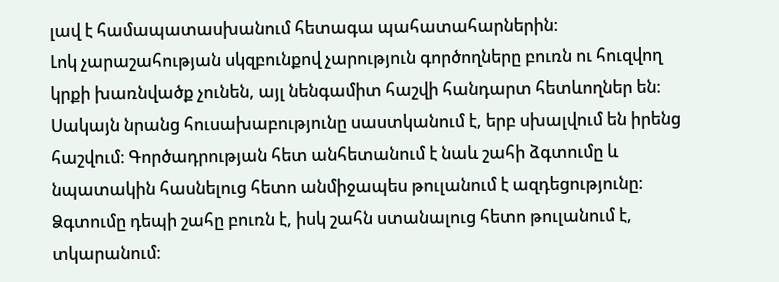լավ է համապատասխանում հետագա պահատահարներին։
Լոկ չարաշահության սկզբունքով չարություն գործողները բուռն ու հուզվող կրքի խառնվածք չունեն, այլ նենգամիտ հաշվի հանդարտ հետևողներ են։ Սակայն նրանց հուսախաբությունը սաստկանում է, երբ սխալվում են իրենց հաշվում։ Գործադրության հետ անհետանում է նաև շահի ձգտումը և նպատակին հասնելուց հետո անմիջապես թուլանում է ազդեցությունը։ Ձգտումը դեպի շահը բուռն է, իսկ շահն ստանալուց հետո թուլանում է, տկարանում։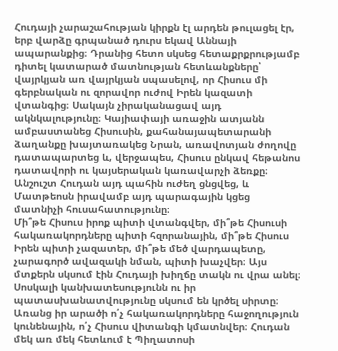Հուդայի չարաշահության կիրքն էլ արդեն թուլացել էր, երբ վարձը գրպանած դուրս եկավ Աննայի ապարանքից։ Դրանից հետո սկսեց հետաքրքրությամբ դիտել կատարած մատնության հետևանքները՝ վայրկյան առ վայրկյան սպասելով, որ Հիսուս մի գերբնական ու զորավոր ուժով Իրեն կազատի վտանգից։ Սակայն չիրականացավ այդ ակնկալությունը։ Կայիափայի առաջին ատյանն ամբաստանեց Հիսուսին, քահանայապետարանի ձաղանքը խայտառակեց Նրան, առավոտյան ժողովը դատապարտեց և, վերջապես, Հիսուս ընկավ հեթանոս դատավորի ու կայսերական կառավարչի ձեռքը։ Անշուշտ Հուդան այդ պահին ուժեղ ցնցվեց, և Մատթեոսն իրավամբ այդ պարագային կցեց մատնիչի հուսահատությունը։
Մի՞թե Հիսուս իրոք պիտի վտանգվեր, մի՞թե Հիսուսի հակառակորդները պիտի հզորանային, մի՞թե Հիսուս Իրեն պիտի չազատեր, մի՞թե մեծ վարդապետը, չարագործ ավազակի նման, պիտի խաչվեր։ Այս մտքերն սկսում էին Հուդայի խիղճը տակն ու վրա անել։ Սոսկալի կանխատեսությունն ու իր պատասխանատվությունը սկսում են կրծել սիրտը։ Առանց իր արածի ո՛չ հակառակորդները հաջողություն կունենային, ո՛չ Հիսուս վիտանգի կմատնվեր։ Հուդան մեկ առ մեկ հետևում է Պիղատոսի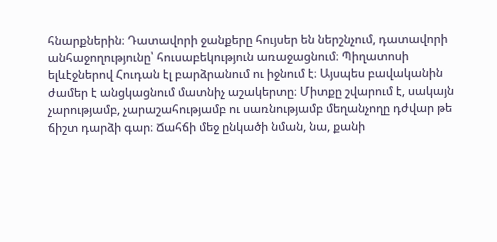հնարքներին։ Դատավորի ջանքերը հույսեր են ներշնչում, դատավորի անհաջողությունը՝ հուսաբեկություն առաջացնում։ Պիղատոսի ելևէջներով Հուդան էլ բարձրանում ու իջնում է։ Այսպես բավականին ժամեր է անցկացնում մատնիչ աշակերտը։ Միտքը շվարում է, սակայն չարությամբ, չարաշահությամբ ու սառնությամբ մեղանչողը դժվար թե ճիշտ դարձի գար։ Ճահճի մեջ ընկածի նման, նա, քանի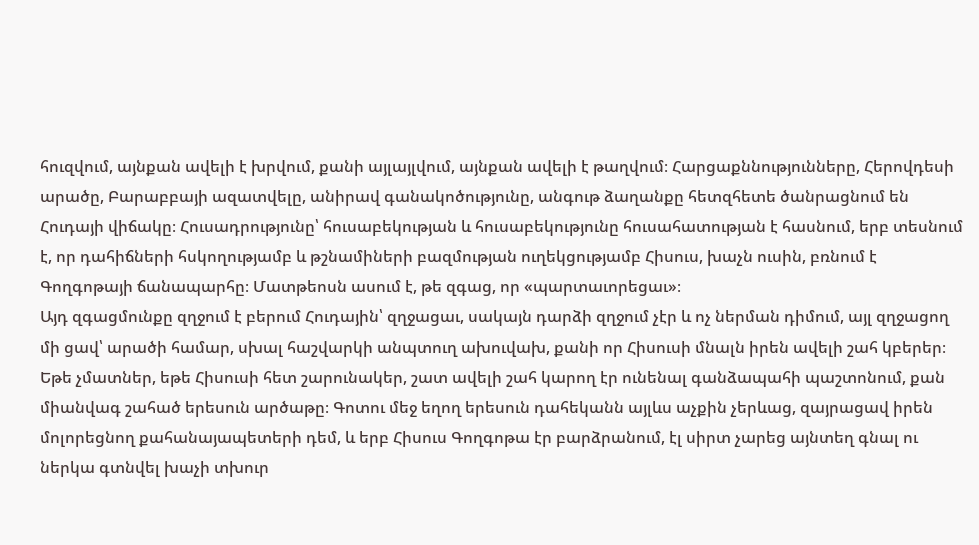հուզվում, այնքան ավելի է խրվում, քանի այլայլվում, այնքան ավելի է թաղվում։ Հարցաքննությունները, Հերովդեսի արածը, Բարաբբայի ազատվելը, անիրավ գանակոծությունը, անգութ ձաղանքը հետզհետե ծանրացնում են Հուդայի վիճակը։ Հուսադրությունը՝ հուսաբեկության և հուսաբեկությունը հուսահատության է հասնում, երբ տեսնում է, որ դահիճների հսկողությամբ և թշնամիների բազմության ուղեկցությամբ Հիսուս, խաչն ուսին, բռնում է Գողգոթայի ճանապարհը։ Մատթեոսն ասում է, թե զգաց, որ «պարտաւորեցաւ»։
Այդ զգացմունքը զղջում է բերում Հուդային՝ զղջացաւ, սակայն դարձի զղջում չէր և ոչ ներման դիմում, այլ զղջացող մի ցավ՝ արածի համար, սխալ հաշվարկի անպտուղ ախուվախ, քանի որ Հիսուսի մնալն իրեն ավելի շահ կբերեր։ Եթե չմատներ, եթե Հիսուսի հետ շարունակեր, շատ ավելի շահ կարող էր ունենալ գանձապահի պաշտոնում, քան միանվագ շահած երեսուն արծաթը։ Գոտու մեջ եղող երեսուն դահեկանն այլևս աչքին չերևաց, զայրացավ իրեն մոլորեցնող քահանայապետերի դեմ, և երբ Հիսուս Գողգոթա էր բարձրանում, էլ սիրտ չարեց այնտեղ գնալ ու ներկա գտնվել խաչի տխուր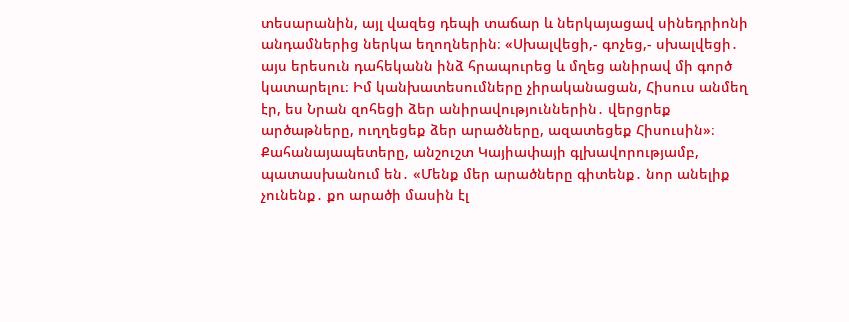տեսարանին, այլ վազեց դեպի տաճար և ներկայացավ սինեդրիոնի անդամներից ներկա եղողներին։ «Սխալվեցի,- գոչեց,- սխալվեցի․ այս երեսուն դահեկանն ինձ հրապուրեց և մղեց անիրավ մի գործ կատարելու։ Իմ կանխատեսումները չիրականացան, Հիսուս անմեղ էր, ես Նրան զոհեցի ձեր անիրավություններին․ վերցրեք արծաթները, ուղղեցեք ձեր արածները, ազատեցեք Հիսուսին»։ Քահանայապետերը, անշուշտ Կայիափայի գլխավորությամբ, պատասխանում են․ «Մենք մեր արածները գիտենք․ նոր անելիք չունենք․ քո արածի մասին էլ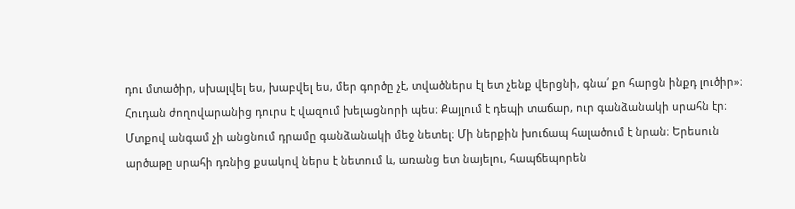դու մտածիր, սխալվել ես, խաբվել ես, մեր գործը չէ, տվածներս էլ ետ չենք վերցնի, գնա՛ քո հարցն ինքդ լուծիր»։
Հուդան ժողովարանից դուրս է վազում խելացնորի պես։ Քայլում է դեպի տաճար, ուր գանձանակի սրահն էր։ Մտքով անգամ չի անցնում դրամը գանձանակի մեջ նետել։ Մի ներքին խուճապ հալածում է նրան։ Երեսուն արծաթը սրահի դռնից քսակով ներս է նետում և, առանց ետ նայելու, հապճեպորեն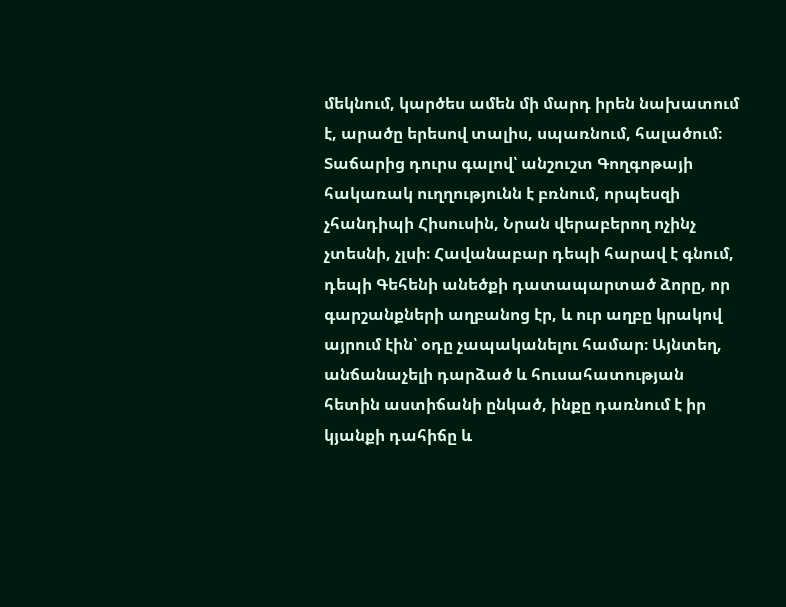մեկնում, կարծես ամեն մի մարդ իրեն նախատում է, արածը երեսով տալիս, սպառնում, հալածում։ Տաճարից դուրս գալով՝ անշուշտ Գողգոթայի հակառակ ուղղությունն է բռնում, որպեսզի չհանդիպի Հիսուսին, Նրան վերաբերող ոչինչ չտեսնի, չլսի։ Հավանաբար դեպի հարավ է գնում, դեպի Գեհենի անեծքի դատապարտած ձորը, որ գարշանքների աղբանոց էր, և ուր աղբը կրակով այրում էին՝ օդը չապականելու համար։ Այնտեղ, անճանաչելի դարձած և հուսահատության հետին աստիճանի ընկած, ինքը դառնում է իր կյանքի դահիճը և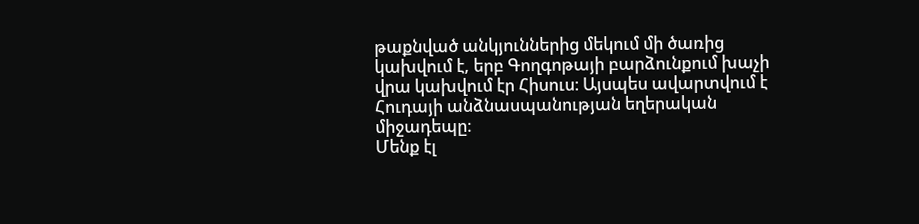թաքնված անկյուններից մեկում մի ծառից կախվում է, երբ Գողգոթայի բարձունքում խաչի վրա կախվում էր Հիսուս։ Այսպես ավարտվում է Հուդայի անձնասպանության եղերական միջադեպը։
Մենք էլ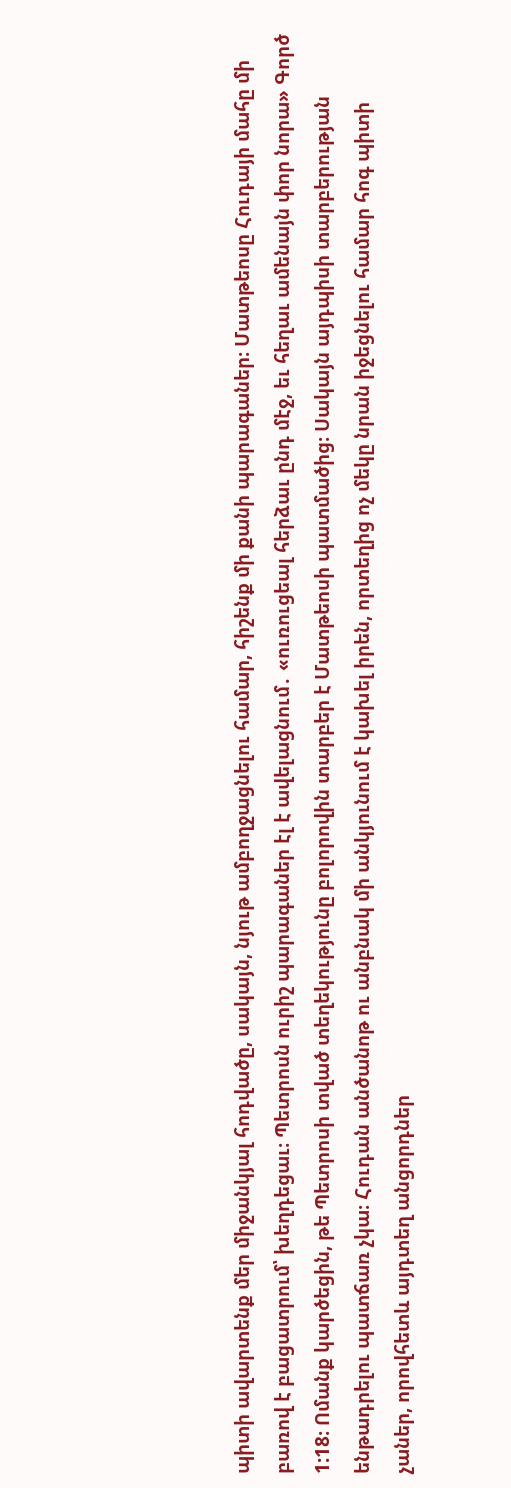պիտի ավարտենք մեր միջանկյալ հոդվածը, սակայն, նյութ ամբողջացնելու համար, հիշենք մի քանի պարագաներ։ Մատթեոսը Հուդայի մահը մի բառով է բացատրում՝ խեղդեցաւ։ Պետրոսն ուրիշ պարագաներ էլ է ավելացնում․ «ուռուցեալ հերձաւ ընդ մէջ, եւ հեղաւ ամենայն փոր նորա» Գործ 1:18։ Ոմանք կարծեցին, թե Պետրոսի տված տեղեկությունը բոլորովին տարբեր է Մատթեոսի պատմածից։ Սակայն այդպիսի տարբերության ենթադրելու պատճառ չկա։ Հուդան անծանոթ ու անբնակ մի անկյունում է կախել իրեն, որտեղից ոչ մեկը նրան իջեցնելու համար հոգ պիտի չաներ, որովհետև այդտեղ անցորդներ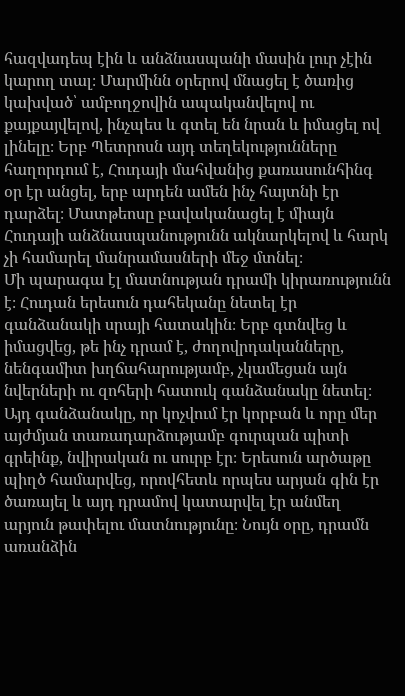հազվադեպ էին և անձնասպանի մասին լուր չէին կարող տալ։ Մարմինն օրերով մնացել է ծառից կախված՝ ամբողջովին ապականվելով ու քայքայվելով, ինչպես և գտել են նրան և իմացել ով լինելը։ Երբ Պետրոսն այդ տեղեկությունները հաղորդում է, Հուդայի մահվանից քառասունհինգ օր էր անցել, երբ արդեն ամեն ինչ հայտնի էր դարձել։ Մատթեոսը բավականացել է միայն Հուդայի անձնասպանությունն ակնարկելով և հարկ չի համարել մանրամասների մեջ մտնել։
Մի պարագա էլ մատնության դրամի կիրառությունն է։ Հուդան երեսուն դահեկանը նետել էր գանձանակի սրայի հատակին։ Երբ գտնվեց և իմացվեց, թե ինչ դրամ է, ժողովրդականները, նենգամիտ խղճահարությամբ, չկամեցան այն նվերների ու զոհերի հատուկ գանձանակը նետել։ Այդ գանձանակը, որ կոչվում էր կորբան և որը մեր այժմյան տառադարձությամբ գուրպան պիտի գրեինք, նվիրական ու սուրբ էր։ Երեսուն արծաթը պիղծ համարվեց, որովհետև որպես արյան գին էր ծառայել և այդ դրամով կատարվել էր անմեղ արյուն թափելու մատնությունը։ Նույն օրը, դրամն առանձին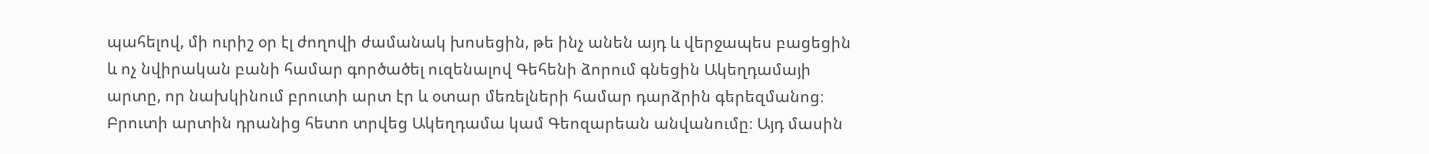պահելով, մի ուրիշ օր էլ ժողովի ժամանակ խոսեցին, թե ինչ անեն այդ և վերջապես բացեցին և ոչ նվիրական բանի համար գործածել ուզենալով Գեհենի ձորում գնեցին Ակեղդամայի արտը, որ նախկինում բրուտի արտ էր և օտար մեռելների համար դարձրին գերեզմանոց։ Բրուտի արտին դրանից հետո տրվեց Ակեղդամա կամ Գեոզարեան անվանումը։ Այդ մասին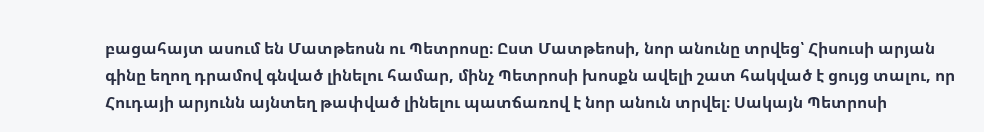բացահայտ ասում են Մատթեոսն ու Պետրոսը։ Ըստ Մատթեոսի, նոր անունը տրվեց՝ Հիսուսի արյան գինը եղող դրամով գնված լինելու համար, մինչ Պետրոսի խոսքն ավելի շատ հակված է ցույց տալու, որ Հուդայի արյունն այնտեղ թափված լինելու պատճառով է նոր անուն տրվել։ Սակայն Պետրոսի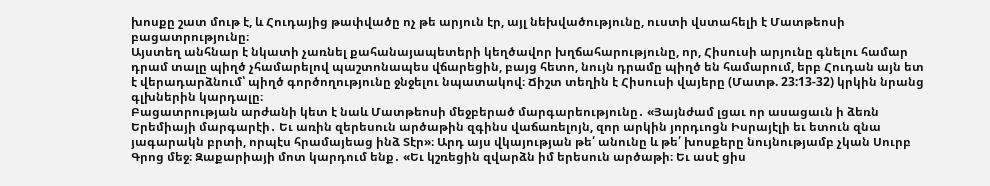խոսքը շատ մութ է, և Հուդայից թափվածը ոչ թե արյուն էր, այլ նեխվածությունը, ուստի վստահելի է Մատթեոսի բացատրությունը։
Այստեղ անհնար է նկատի չառնել քահանայապետերի կեղծավոր խղճահարությունը, որ, Հիսուսի արյունը գնելու համար դրամ տալը պիղծ չհամարելով պաշտոնապես վճարեցին, բայց հետո, նույն դրամը պիղծ են համարում, երբ Հուդան այն ետ է վերադարձնում՝ պիղծ գործողությունը ջնջելու նպատակով։ Ճիշտ տեղին է Հիսուսի վայերը (Մատթ. 23:13-32) կրկին նրանց գլխներին կարդալը։
Բացատրության արժանի կետ է նաև Մատթեոսի մեջբերած մարգարեությունը․ «Յայնժամ լցաւ որ ասացաւն ի ձեռն Երեմիայի մարգարէի․ Եւ առին զերեսուն արծաթին զգինս վաճառելոյն, զոր արկին յորդւոցն Իսրայէլի եւ ետուն զնա յագարակն բրտի, որպէս հրամայեաց ինձ Տէր»։ Արդ այս վկայության թե՛ անունը և թե՛ խոսքերը նույնությամբ չկան Սուրբ Գրոց մեջ։ Զաքարիայի մոտ կարդում ենք․ «Եւ կշռեցին զվարձն իմ երեսուն արծաթի։ Եւ ասէ ցիս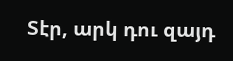Տէր, արկ դու զայդ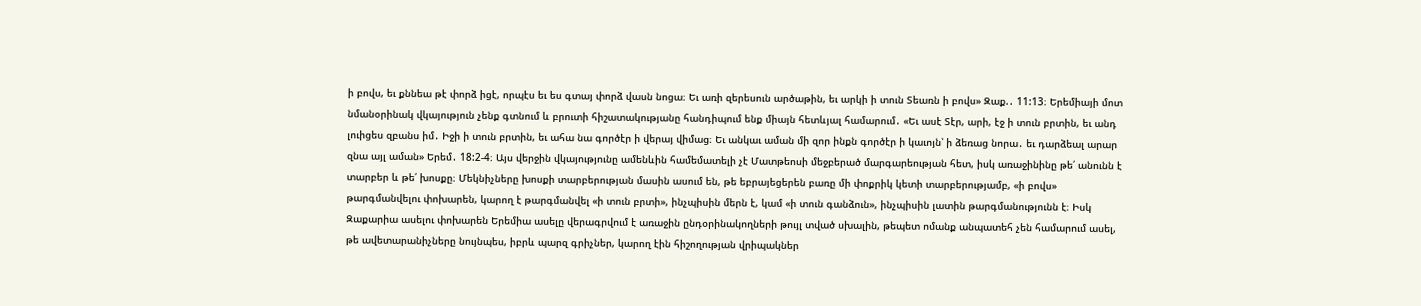ի բովս, եւ քննեա թէ փորձ իցէ, որպէս եւ ես գտայ փորձ վասն նոցա։ Եւ առի զերեսուն արծաթին, եւ արկի ի տուն Տեառն ի բովս» Զաք.․ 11:13։ Երեմիայի մոտ նմանօրինակ վկայություն չենք գտնում և բրուտի հիշատակությանը հանդիպում ենք միայն հետևյալ համարում․ «Եւ ասէ Տէր, արի, էջ ի տուն բրտին, եւ անդ լուիցես զբանս իմ․ Իջի ի տուն բրտին, եւ ահա նա գործէր ի վերայ վիմաց։ Եւ անկաւ աման մի զոր ինքն գործէր ի կաւոյն՝ ի ձեռաց նորա․ եւ դարձեալ արար զնա այլ աման» Երեմ․ 18:2-4։ Այս վերջին վկայությունը ամենևին համեմատելի չէ Մատթեոսի մեջբերած մարգարեության հետ, իսկ առաջինինը թե՛ անունն է տարբեր և թե՛ խոսքը։ Մեկնիչները խոսքի տարբերության մասին ասում են, թե եբրայեցերեն բառը մի փոքրիկ կետի տարբերությամբ, «ի բովս» թարգմանվելու փոխարեն, կարող է թարգմանվել «ի տուն բրտի», ինչպիսին մերն է, կամ «ի տուն գանձուն», ինչպիսին լատին թարգմանությունն է։ Իսկ Զաքարիա ասելու փոխարեն Երեմիա ասելը վերագրվում է առաջին ընդօրինակողների թույլ տված սխալին, թեպետ ոմանք անպատեհ չեն համարում ասել, թե ավետարանիչները նույնպես, իբրև պարզ գրիչներ, կարող էին հիշողության վրիպակներ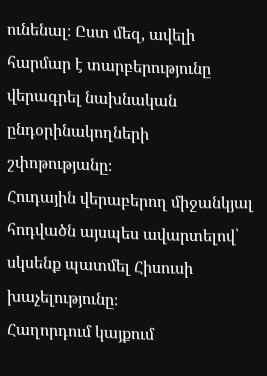ունենալ։ Ըստ մեզ, ավելի հարմար է տարբերությունը վերագրել նախնական ընդօրինակողների շփոթությանը։
Հուդային վերաբերող միջանկյալ հոդվածն այսպես ավարտելով՝ սկսենք պատմել Հիսուսի խաչելությունը։
Հաղորդում կայքում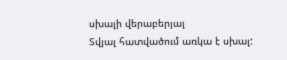սխալի վերաբերյալ
Տվյալ հատվածում առկա է սխալ: